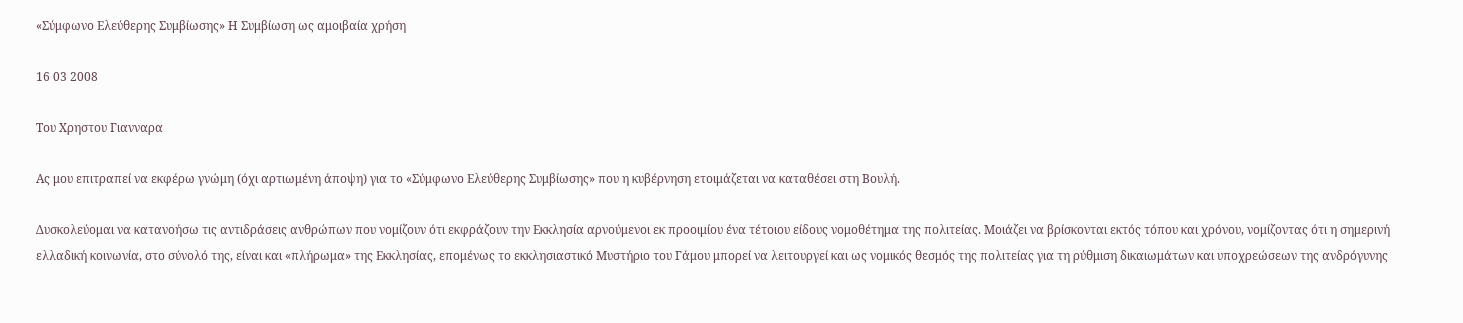«Σύμφωνο Ελεύθερης Συμβίωσης» Η Συμβίωση ως αμοιβαία χρήση

16 03 2008

Tου Xρηστου Γιανναρα

Ας μου επιτραπεί να εκφέρω γνώμη (όχι αρτιωμένη άποψη) για το «Σύμφωνο Ελεύθερης Συμβίωσης» που η κυβέρνηση ετοιμάζεται να καταθέσει στη Βουλή.

Δυσκολεύομαι να κατανοήσω τις αντιδράσεις ανθρώπων που νομίζουν ότι εκφράζουν την Εκκλησία αρνούμενοι εκ προοιμίου ένα τέτοιου είδους νομοθέτημα της πολιτείας. Μοιάζει να βρίσκονται εκτός τόπου και χρόνου, νομίζοντας ότι η σημερινή ελλαδική κοινωνία, στο σύνολό της, είναι και «πλήρωμα» της Εκκλησίας, επομένως το εκκλησιαστικό Μυστήριο του Γάμου μπορεί να λειτουργεί και ως νομικός θεσμός της πολιτείας για τη ρύθμιση δικαιωμάτων και υποχρεώσεων της ανδρόγυνης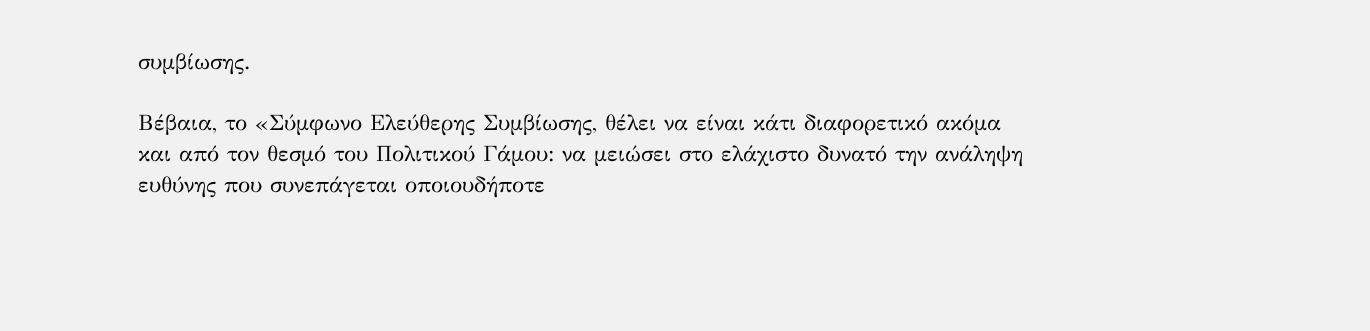συμβίωσης.

Βέβαια, το «Σύμφωνο Ελεύθερης Συμβίωσης, θέλει να είναι κάτι διαφορετικό ακόμα και από τον θεσμό του Πολιτικού Γάμου: να μειώσει στο ελάχιστο δυνατό την ανάληψη ευθύνης που συνεπάγεται οποιουδήποτε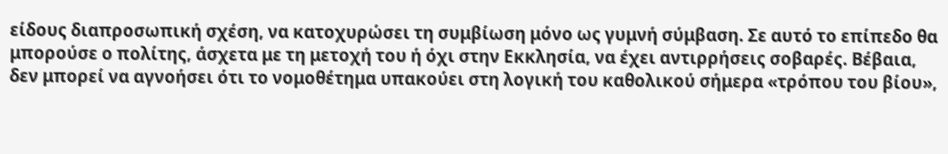είδους διαπροσωπική σχέση, να κατοχυρώσει τη συμβίωση μόνο ως γυμνή σύμβαση. Σε αυτό το επίπεδο θα μπορούσε ο πολίτης, άσχετα με τη μετοχή του ή όχι στην Εκκλησία, να έχει αντιρρήσεις σοβαρές. Βέβαια, δεν μπορεί να αγνοήσει ότι το νομοθέτημα υπακούει στη λογική του καθολικού σήμερα «τρόπου του βίου»,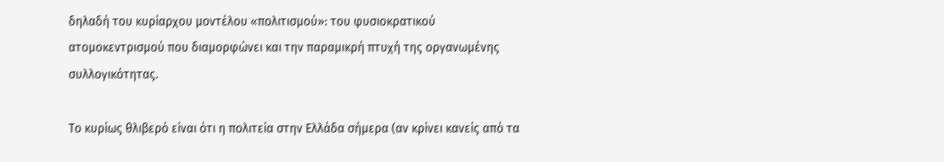δηλαδή του κυρίαρχου μοντέλου «πολιτισμού»: του φυσιοκρατικού ατομοκεντρισμού που διαμορφώνει και την παραμικρή πτυχή της οργανωμένης συλλογικότητας.

Το κυρίως θλιβερό είναι ότι η πολιτεία στην Ελλάδα σήμερα (αν κρίνει κανείς από τα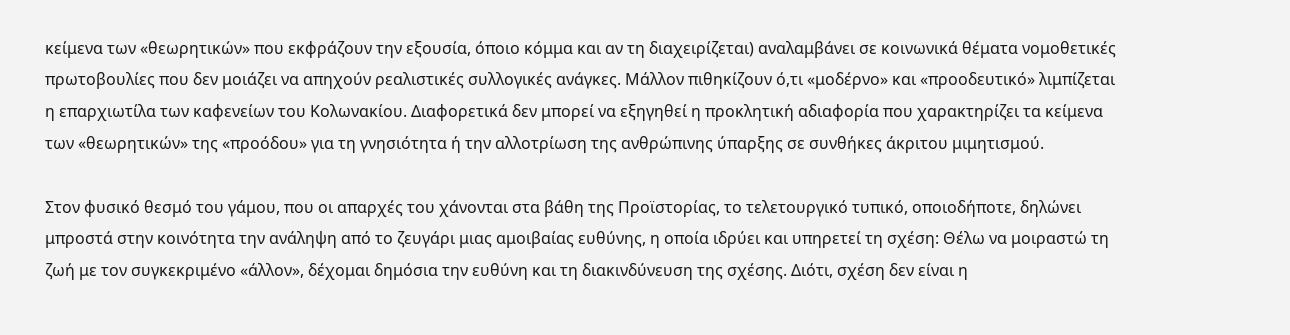κείμενα των «θεωρητικών» που εκφράζουν την εξουσία, όποιο κόμμα και αν τη διαχειρίζεται) αναλαμβάνει σε κοινωνικά θέματα νομοθετικές πρωτοβουλίες που δεν μοιάζει να απηχούν ρεαλιστικές συλλογικές ανάγκες. Μάλλον πιθηκίζουν ό,τι «μοδέρνο» και «προοδευτικό» λιμπίζεται η επαρχιωτίλα των καφενείων του Κολωνακίου. Διαφορετικά δεν μπορεί να εξηγηθεί η προκλητική αδιαφορία που χαρακτηρίζει τα κείμενα των «θεωρητικών» της «προόδου» για τη γνησιότητα ή την αλλοτρίωση της ανθρώπινης ύπαρξης σε συνθήκες άκριτου μιμητισμού.

Στον φυσικό θεσμό του γάμου, που οι απαρχές του χάνονται στα βάθη της Προϊστορίας, το τελετουργικό τυπικό, οποιοδήποτε, δηλώνει μπροστά στην κοινότητα την ανάληψη από το ζευγάρι μιας αμοιβαίας ευθύνης, η οποία ιδρύει και υπηρετεί τη σχέση: Θέλω να μοιραστώ τη ζωή με τον συγκεκριμένο «άλλον», δέχομαι δημόσια την ευθύνη και τη διακινδύνευση της σχέσης. Διότι, σχέση δεν είναι η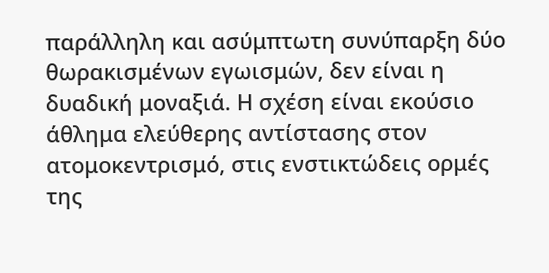παράλληλη και ασύμπτωτη συνύπαρξη δύο θωρακισμένων εγωισμών, δεν είναι η δυαδική μοναξιά. Η σχέση είναι εκούσιο άθλημα ελεύθερης αντίστασης στον ατομοκεντρισμό, στις ενστικτώδεις ορμές της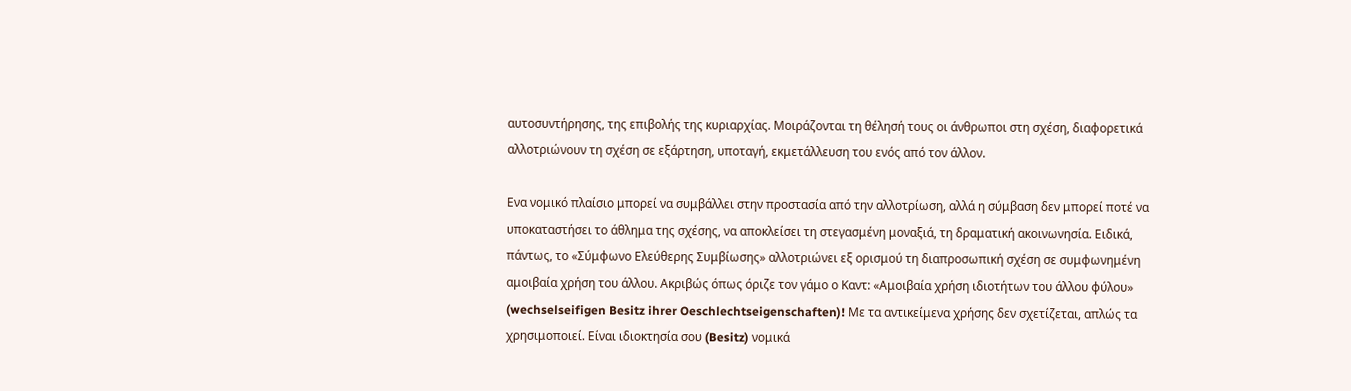αυτοσυντήρησης, της επιβολής της κυριαρχίας. Μοιράζονται τη θέλησή τους οι άνθρωποι στη σχέση, διαφορετικά αλλοτριώνουν τη σχέση σε εξάρτηση, υποταγή, εκμετάλλευση του ενός από τον άλλον.

Ενα νομικό πλαίσιο μπορεί να συμβάλλει στην προστασία από την αλλοτρίωση, αλλά η σύμβαση δεν μπορεί ποτέ να υποκαταστήσει το άθλημα της σχέσης, να αποκλείσει τη στεγασμένη μοναξιά, τη δραματική ακοινωνησία. Ειδικά, πάντως, το «Σύμφωνο Ελεύθερης Συμβίωσης» αλλοτριώνει εξ ορισμού τη διαπροσωπική σχέση σε συμφωνημένη αμοιβαία χρήση του άλλου. Ακριβώς όπως όριζε τον γάμο ο Καντ: «Αμοιβαία χρήση ιδιοτήτων του άλλου φύλου» (wechselseifigen Besitz ihrer Oeschlechtseigenschaften)! Με τα αντικείμενα χρήσης δεν σχετίζεται, απλώς τα χρησιμοποιεί. Είναι ιδιοκτησία σου (Besitz) νομικά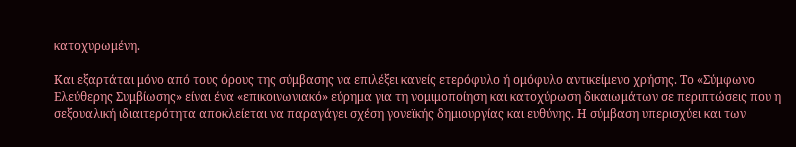κατοχυρωμένη.

Και εξαρτάται μόνο από τους όρους της σύμβασης να επιλέξει κανείς ετερόφυλο ή ομόφυλο αντικείμενο χρήσης. Το «Σύμφωνο Ελεύθερης Συμβίωσης» είναι ένα «επικοινωνιακό» εύρημα για τη νομιμοποίηση και κατοχύρωση δικαιωμάτων σε περιπτώσεις που η σεξουαλική ιδιαιτερότητα αποκλείεται να παραγάγει σχέση γονεϊκής δημιουργίας και ευθύνης. Η σύμβαση υπερισχύει και των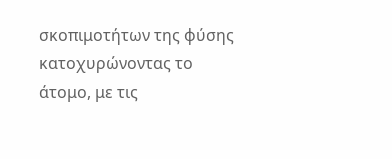σκοπιμοτήτων της φύσης κατοχυρώνοντας το άτομο, με τις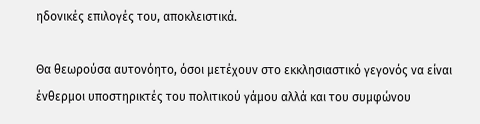ηδονικές επιλογές του, αποκλειστικά.

Θα θεωρούσα αυτονόητο, όσοι μετέχουν στο εκκλησιαστικό γεγονός να είναι ένθερμοι υποστηρικτές του πολιτικού γάμου αλλά και του συμφώνου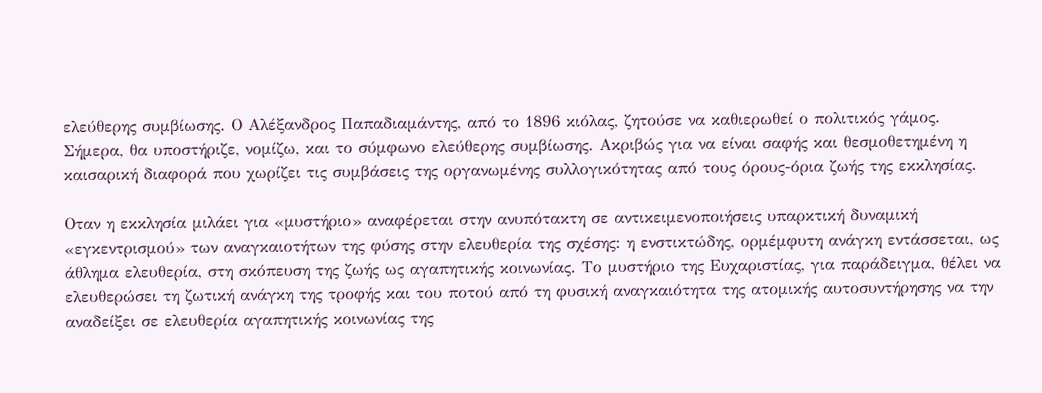ελεύθερης συμβίωσης. Ο Αλέξανδρος Παπαδιαμάντης, από το 1896 κιόλας, ζητούσε να καθιερωθεί ο πολιτικός γάμος. Σήμερα, θα υποστήριζε, νομίζω, και το σύμφωνο ελεύθερης συμβίωσης. Ακριβώς για να είναι σαφής και θεσμοθετημένη η καισαρική διαφορά που χωρίζει τις συμβάσεις της οργανωμένης συλλογικότητας από τους όρους-όρια ζωής της εκκλησίας.

Οταν η εκκλησία μιλάει για «μυστήριο» αναφέρεται στην ανυπότακτη σε αντικειμενοποιήσεις υπαρκτική δυναμική «εγκεντρισμού» των αναγκαιοτήτων της φύσης στην ελευθερία της σχέσης: η ενστικτώδης, ορμέμφυτη ανάγκη εντάσσεται, ως άθλημα ελευθερία, στη σκόπευση της ζωής ως αγαπητικής κοινωνίας. Το μυστήριο της Ευχαριστίας, για παράδειγμα, θέλει να ελευθερώσει τη ζωτική ανάγκη της τροφής και του ποτού από τη φυσική αναγκαιότητα της ατομικής αυτοσυντήρησης να την αναδείξει σε ελευθερία αγαπητικής κοινωνίας της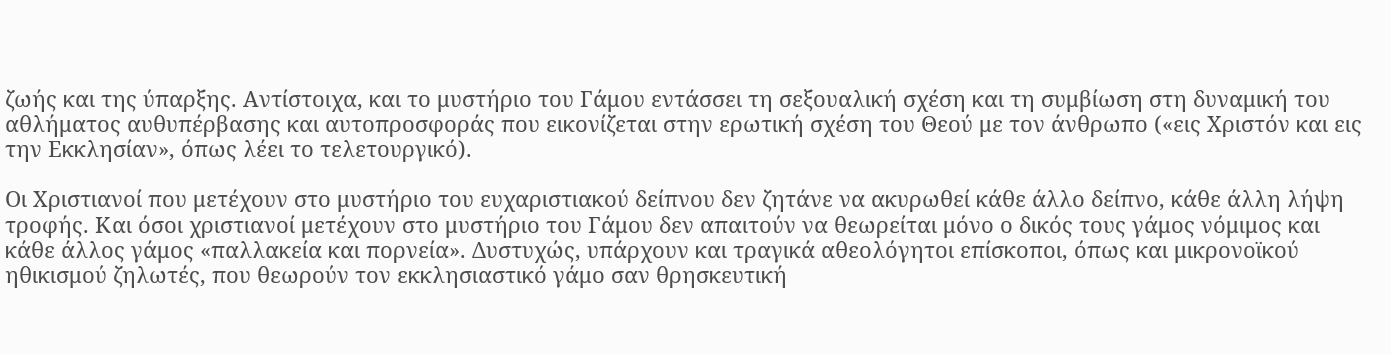ζωής και της ύπαρξης. Αντίστοιχα, και το μυστήριο του Γάμου εντάσσει τη σεξουαλική σχέση και τη συμβίωση στη δυναμική του αθλήματος αυθυπέρβασης και αυτοπροσφοράς που εικονίζεται στην ερωτική σχέση του Θεού με τον άνθρωπο («εις Χριστόν και εις την Εκκλησίαν», όπως λέει το τελετουργικό).

Οι Χριστιανοί που μετέχουν στο μυστήριο του ευχαριστιακού δείπνου δεν ζητάνε να ακυρωθεί κάθε άλλο δείπνο, κάθε άλλη λήψη τροφής. Και όσοι χριστιανοί μετέχουν στο μυστήριο του Γάμου δεν απαιτούν να θεωρείται μόνο ο δικός τους γάμος νόμιμος και κάθε άλλος γάμος «παλλακεία και πορνεία». Δυστυχώς, υπάρχουν και τραγικά αθεολόγητοι επίσκοποι, όπως και μικρονοϊκού ηθικισμού ζηλωτές, που θεωρούν τον εκκλησιαστικό γάμο σαν θρησκευτική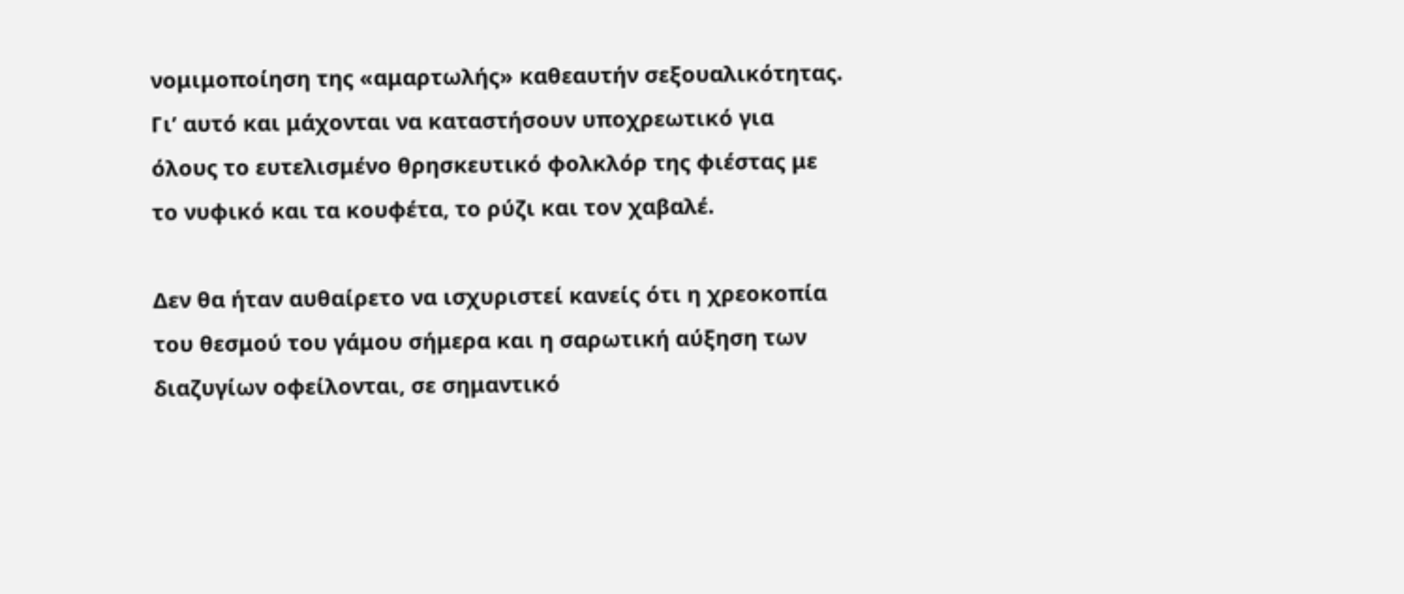νομιμοποίηση της «αμαρτωλής» καθεαυτήν σεξουαλικότητας. Γι’ αυτό και μάχονται να καταστήσουν υποχρεωτικό για όλους το ευτελισμένο θρησκευτικό φολκλόρ της φιέστας με το νυφικό και τα κουφέτα, το ρύζι και τον χαβαλέ.

Δεν θα ήταν αυθαίρετο να ισχυριστεί κανείς ότι η χρεοκοπία του θεσμού του γάμου σήμερα και η σαρωτική αύξηση των διαζυγίων οφείλονται, σε σημαντικό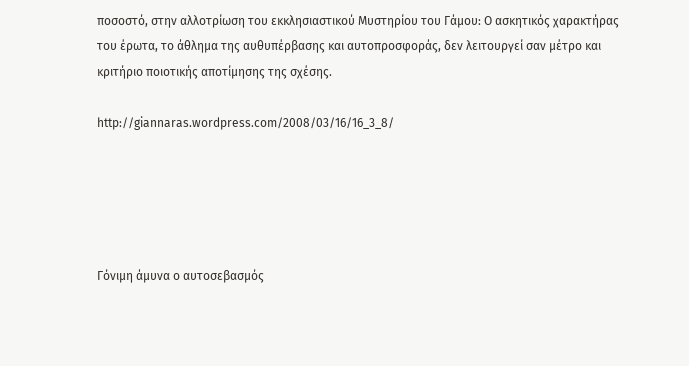ποσοστό, στην αλλοτρίωση του εκκλησιαστικού Μυστηρίου του Γάμου: Ο ασκητικός χαρακτήρας του έρωτα, το άθλημα της αυθυπέρβασης και αυτοπροσφοράς, δεν λειτουργεί σαν μέτρο και κριτήριο ποιοτικής αποτίμησης της σχέσης.

http://giannaras.wordpress.com/2008/03/16/16_3_8/





Γόνιμη άμυνα ο αυτοσεβασμός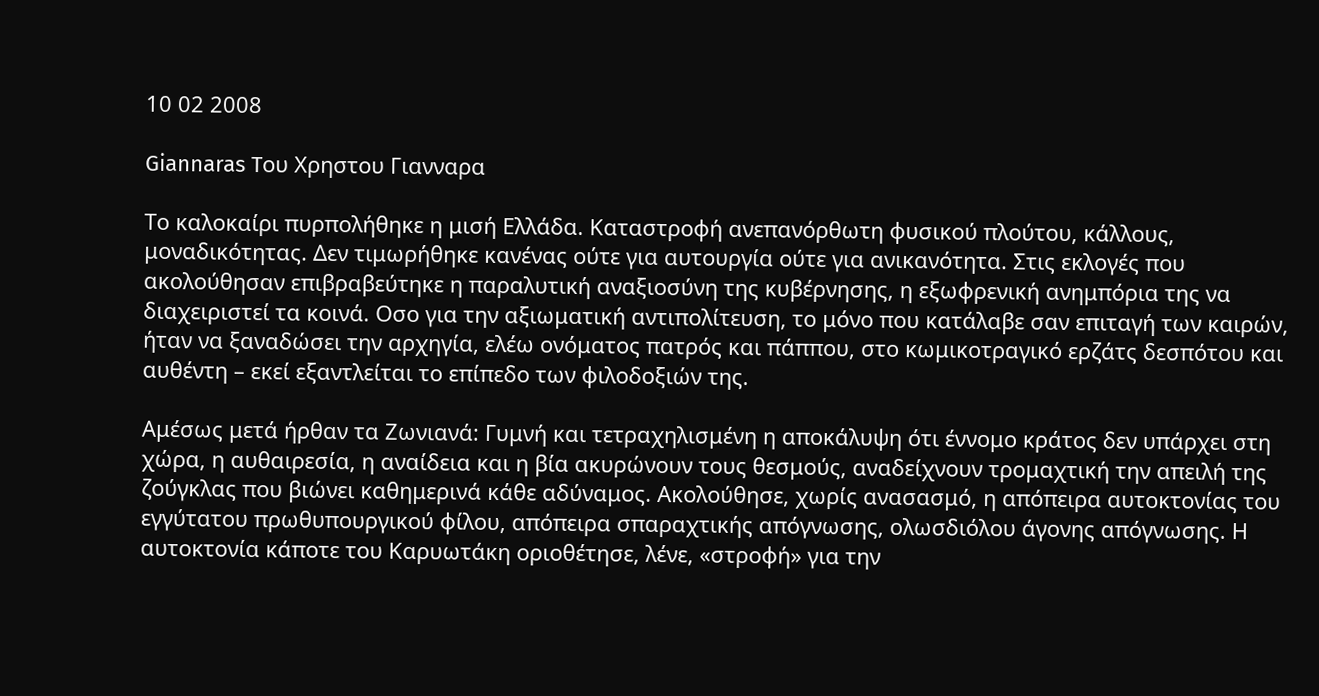10 02 2008

Giannaras Tου Xρηστου Γιανναρα

Το καλοκαίρι πυρπολήθηκε η μισή Ελλάδα. Καταστροφή ανεπανόρθωτη φυσικού πλούτου, κάλλους, μοναδικότητας. Δεν τιμωρήθηκε κανένας ούτε για αυτουργία ούτε για ανικανότητα. Στις εκλογές που ακολούθησαν επιβραβεύτηκε η παραλυτική αναξιοσύνη της κυβέρνησης, η εξωφρενική ανημπόρια της να διαχειριστεί τα κοινά. Οσο για την αξιωματική αντιπολίτευση, το μόνο που κατάλαβε σαν επιταγή των καιρών, ήταν να ξαναδώσει την αρχηγία, ελέω ονόματος πατρός και πάππου, στο κωμικοτραγικό ερζάτς δεσπότου και αυθέντη – εκεί εξαντλείται το επίπεδο των φιλοδοξιών της.

Αμέσως μετά ήρθαν τα Ζωνιανά: Γυμνή και τετραχηλισμένη η αποκάλυψη ότι έννομο κράτος δεν υπάρχει στη χώρα, η αυθαιρεσία, η αναίδεια και η βία ακυρώνουν τους θεσμούς, αναδείχνουν τρομαχτική την απειλή της ζούγκλας που βιώνει καθημερινά κάθε αδύναμος. Ακολούθησε, χωρίς ανασασμό, η απόπειρα αυτοκτονίας του εγγύτατου πρωθυπουργικού φίλου, απόπειρα σπαραχτικής απόγνωσης, ολωσδιόλου άγονης απόγνωσης. Η αυτοκτονία κάποτε του Καρυωτάκη οριοθέτησε, λένε, «στροφή» για την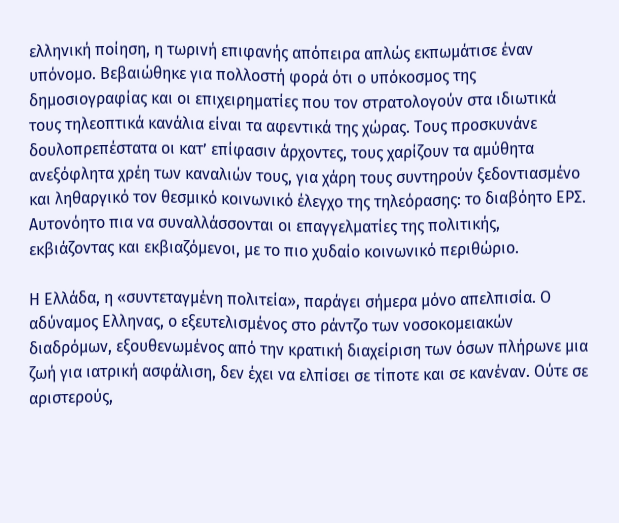ελληνική ποίηση, η τωρινή επιφανής απόπειρα απλώς εκπωμάτισε έναν υπόνομο. Βεβαιώθηκε για πολλοστή φορά ότι ο υπόκοσμος της δημοσιογραφίας και οι επιχειρηματίες που τον στρατολογούν στα ιδιωτικά τους τηλεοπτικά κανάλια είναι τα αφεντικά της χώρας. Τους προσκυνάνε δουλοπρεπέστατα οι κατ’ επίφασιν άρχοντες, τους χαρίζουν τα αμύθητα ανεξόφλητα χρέη των καναλιών τους, για χάρη τους συντηρούν ξεδοντιασμένο και ληθαργικό τον θεσμικό κοινωνικό έλεγχο της τηλεόρασης: το διαβόητο ΕΡΣ. Αυτονόητο πια να συναλλάσσονται οι επαγγελματίες της πολιτικής, εκβιάζοντας και εκβιαζόμενοι, με το πιο χυδαίο κοινωνικό περιθώριο.

Η Ελλάδα, η «συντεταγμένη πολιτεία», παράγει σήμερα μόνο απελπισία. Ο αδύναμος Ελληνας, ο εξευτελισμένος στο ράντζο των νοσοκομειακών διαδρόμων, εξουθενωμένος από την κρατική διαχείριση των όσων πλήρωνε μια ζωή για ιατρική ασφάλιση, δεν έχει να ελπίσει σε τίποτε και σε κανέναν. Ούτε σε αριστερούς,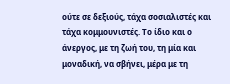ούτε σε δεξιούς, τάχα σοσιαλιστές και τάχα κομμουνιστές. Το ίδιο και ο άνεργος, με τη ζωή του, τη μία και μοναδική, να σβήνει, μέρα με τη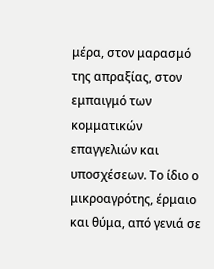μέρα, στον μαρασμό της απραξίας, στον εμπαιγμό των κομματικών επαγγελιών και υποσχέσεων. Το ίδιο ο μικροαγρότης, έρμαιο και θύμα, από γενιά σε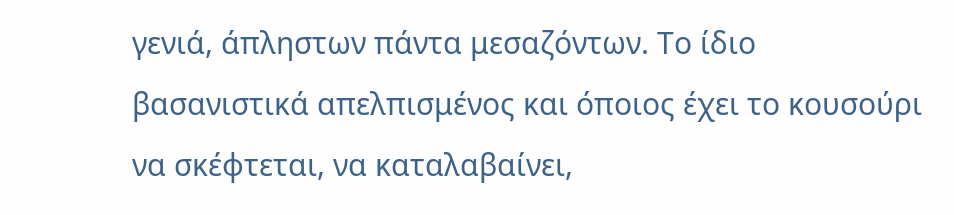γενιά, άπληστων πάντα μεσαζόντων. Το ίδιο βασανιστικά απελπισμένος και όποιος έχει το κουσούρι να σκέφτεται, να καταλαβαίνει,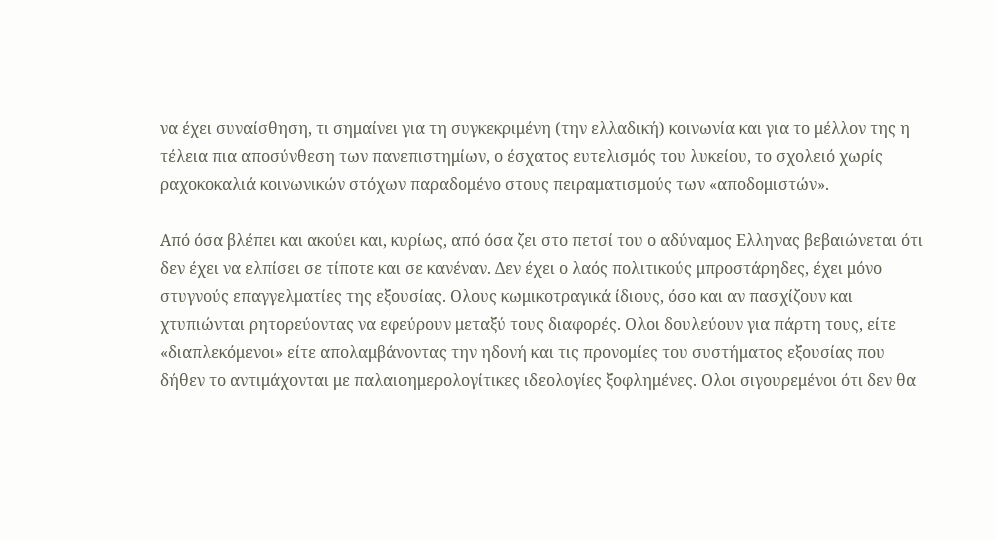να έχει συναίσθηση, τι σημαίνει για τη συγκεκριμένη (την ελλαδική) κοινωνία και για το μέλλον της η τέλεια πια αποσύνθεση των πανεπιστημίων, ο έσχατος ευτελισμός του λυκείου, το σχολειό χωρίς ραχοκοκαλιά κοινωνικών στόχων παραδομένο στους πειραματισμούς των «αποδομιστών».

Από όσα βλέπει και ακούει και, κυρίως, από όσα ζει στο πετσί του ο αδύναμος Ελληνας βεβαιώνεται ότι δεν έχει να ελπίσει σε τίποτε και σε κανέναν. Δεν έχει ο λαός πολιτικούς μπροστάρηδες, έχει μόνο στυγνούς επαγγελματίες της εξουσίας. Ολους κωμικοτραγικά ίδιους, όσο και αν πασχίζουν και χτυπιώνται ρητορεύοντας να εφεύρουν μεταξύ τους διαφορές. Ολοι δουλεύουν για πάρτη τους, είτε «διαπλεκόμενοι» είτε απολαμβάνοντας την ηδονή και τις προνομίες του συστήματος εξουσίας που δήθεν το αντιμάχονται με παλαιοημερολογίτικες ιδεολογίες ξοφλημένες. Ολοι σιγουρεμένοι ότι δεν θα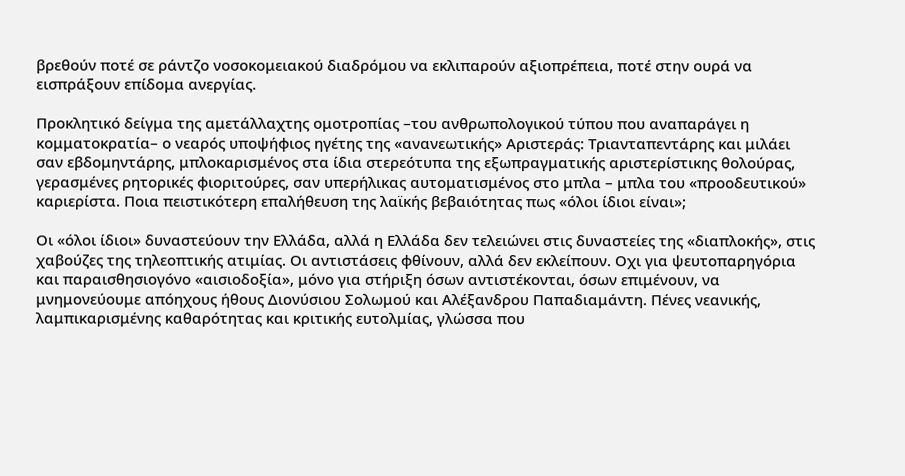βρεθούν ποτέ σε ράντζο νοσοκομειακού διαδρόμου να εκλιπαρούν αξιοπρέπεια, ποτέ στην ουρά να εισπράξουν επίδομα ανεργίας.

Προκλητικό δείγμα της αμετάλλαχτης ομοτροπίας –του ανθρωπολογικού τύπου που αναπαράγει η κομματοκρατία– ο νεαρός υποψήφιος ηγέτης της «ανανεωτικής» Αριστεράς: Τριανταπεντάρης και μιλάει σαν εβδομηντάρης, μπλοκαρισμένος στα ίδια στερεότυπα της εξωπραγματικής αριστερίστικης θολούρας, γερασμένες ρητορικές φιοριτούρες, σαν υπερήλικας αυτοματισμένος στο μπλα – μπλα του «προοδευτικού» καριερίστα. Ποια πειστικότερη επαλήθευση της λαϊκής βεβαιότητας πως «όλοι ίδιοι είναι»;

Οι «όλοι ίδιοι» δυναστεύουν την Ελλάδα, αλλά η Ελλάδα δεν τελειώνει στις δυναστείες της «διαπλοκής», στις χαβούζες της τηλεοπτικής ατιμίας. Οι αντιστάσεις φθίνουν, αλλά δεν εκλείπουν. Οχι για ψευτοπαρηγόρια και παραισθησιογόνο «αισιοδοξία», μόνο για στήριξη όσων αντιστέκονται, όσων επιμένουν, να μνημονεύουμε απόηχους ήθους Διονύσιου Σολωμού και Αλέξανδρου Παπαδιαμάντη. Πένες νεανικής, λαμπικαρισμένης καθαρότητας και κριτικής ευτολμίας, γλώσσα που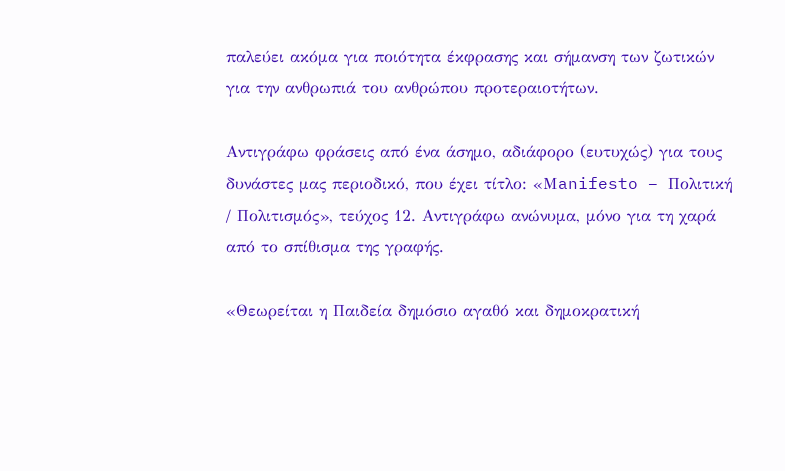παλεύει ακόμα για ποιότητα έκφρασης και σήμανση των ζωτικών για την ανθρωπιά του ανθρώπου προτεραιοτήτων.

Αντιγράφω φράσεις από ένα άσημο, αδιάφορο (ευτυχώς) για τους δυνάστες μας περιοδικό, που έχει τίτλο: «Μanifesto – Πολιτική / Πολιτισμός», τεύχος 12. Αντιγράφω ανώνυμα, μόνο για τη χαρά από το σπίθισμα της γραφής.

«Θεωρείται η Παιδεία δημόσιο αγαθό και δημοκρατική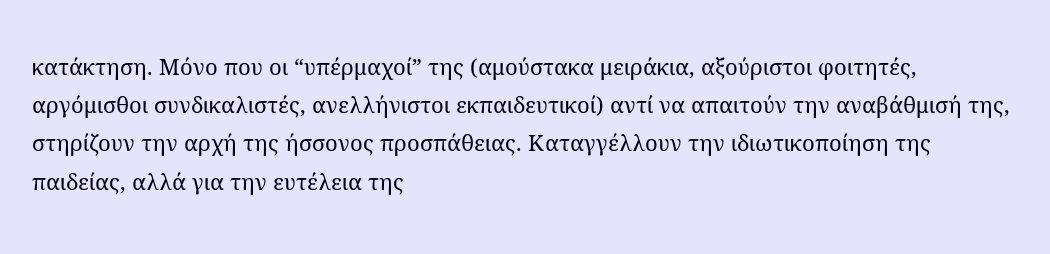κατάκτηση. Μόνο που οι “υπέρμαχοί” της (αμούστακα μειράκια, αξούριστοι φοιτητές, αργόμισθοι συνδικαλιστές, ανελλήνιστοι εκπαιδευτικοί) αντί να απαιτούν την αναβάθμισή της, στηρίζουν την αρχή της ήσσονος προσπάθειας. Καταγγέλλουν την ιδιωτικοποίηση της παιδείας, αλλά για την ευτέλεια της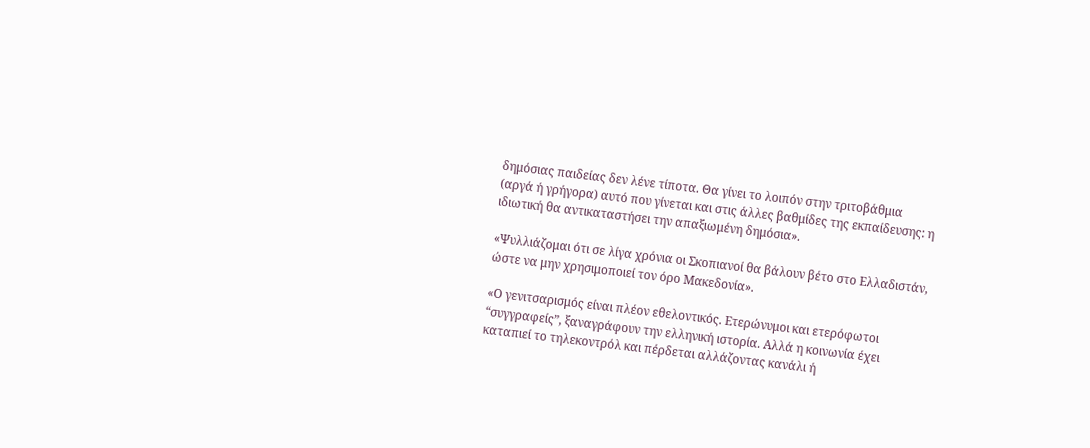δημόσιας παιδείας δεν λένε τίποτα. Θα γίνει το λοιπόν στην τριτοβάθμια (αργά ή γρήγορα) αυτό που γίνεται και στις άλλες βαθμίδες της εκπαίδευσης: η ιδιωτική θα αντικαταστήσει την απαξιωμένη δημόσια».

«Ψυλλιάζομαι ότι σε λίγα χρόνια οι Σκοπιανοί θα βάλουν βέτο στο Ελλαδιστάν, ώστε να μην χρησιμοποιεί τον όρο Μακεδονία».

«Ο γενιτσαρισμός είναι πλέον εθελοντικός. Ετερώνυμοι και ετερόφωτοι “συγγραφείς”, ξαναγράφουν την ελληνική ιστορία. Αλλά η κοινωνία έχει καταπιεί το τηλεκοντρόλ και πέρδεται αλλάζοντας κανάλι ή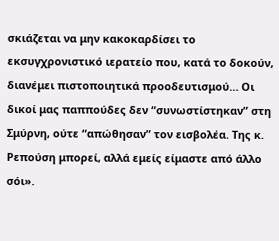σκιάζεται να μην κακοκαρδίσει το εκσυγχρονιστικό ιερατείο που, κατά το δοκούν, διανέμει πιστοποιητικά προοδευτισμού… Οι δικοί μας παππούδες δεν “συνωστίστηκαν” στη Σμύρνη, ούτε “απώθησαν” τον εισβολέα. Της κ. Ρεπούση μπορεί, αλλά εμείς είμαστε από άλλο σόι».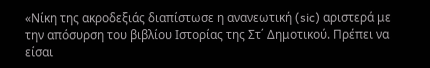«Νίκη της ακροδεξιάς διαπίστωσε η ανανεωτική (sic) αριστερά με την απόσυρση του βιβλίου Ιστορίας της Στ΄ Δημοτικού. Πρέπει να είσαι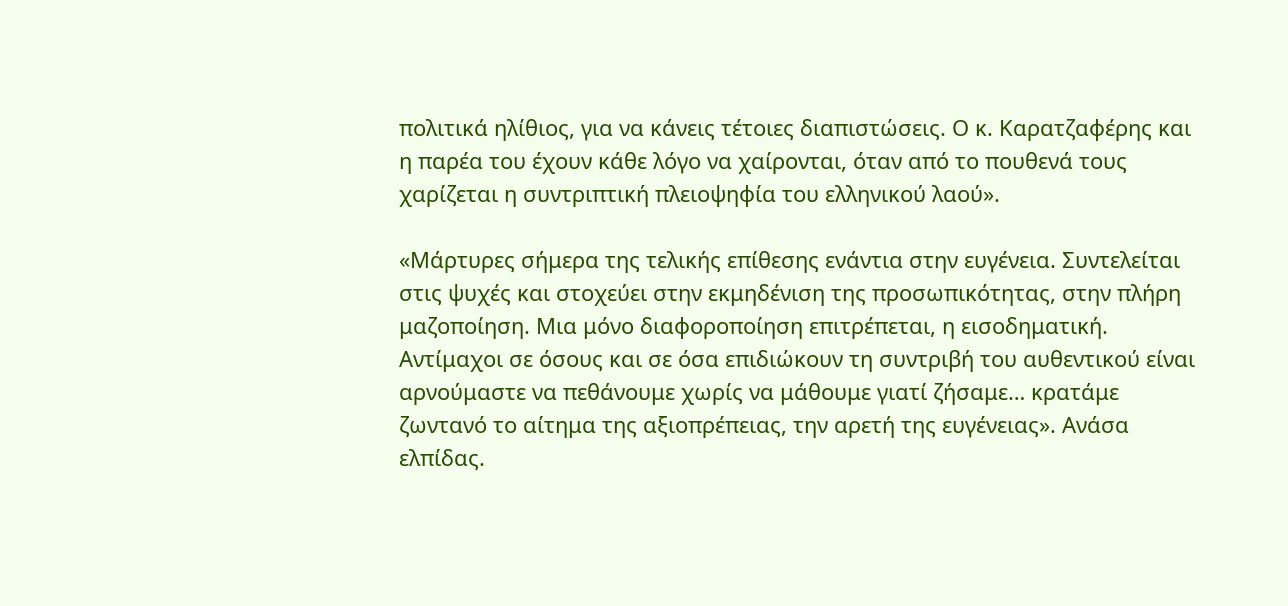πολιτικά ηλίθιος, για να κάνεις τέτοιες διαπιστώσεις. Ο κ. Καρατζαφέρης και η παρέα του έχουν κάθε λόγο να χαίρονται, όταν από το πουθενά τους χαρίζεται η συντριπτική πλειοψηφία του ελληνικού λαού».

«Μάρτυρες σήμερα της τελικής επίθεσης ενάντια στην ευγένεια. Συντελείται στις ψυχές και στοχεύει στην εκμηδένιση της προσωπικότητας, στην πλήρη μαζοποίηση. Μια μόνο διαφοροποίηση επιτρέπεται, η εισοδηματική. Αντίμαχοι σε όσους και σε όσα επιδιώκουν τη συντριβή του αυθεντικού είναι αρνούμαστε να πεθάνουμε χωρίς να μάθουμε γιατί ζήσαμε… κρατάμε ζωντανό το αίτημα της αξιοπρέπειας, την αρετή της ευγένειας». Ανάσα ελπίδας.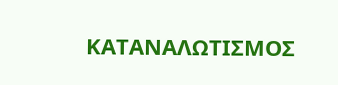ΚΑΤΑΝΑΛΩΤΙΣΜΟΣ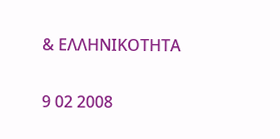& ΕΛΛΗΝΙΚΟΤΗΤΑ

9 02 2008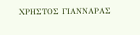ΧΡΗΣΤΟΣ ΓΙΑΝΝΑΡΑΣ